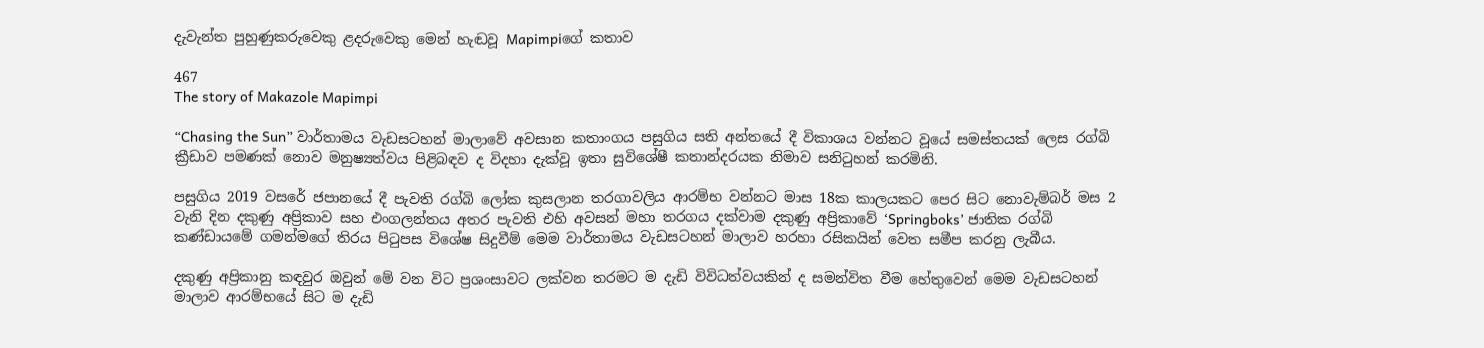දැවැන්ත පුහුණුකරුවෙකු ළදරුවෙකු මෙන් හැඬවූ Mapimpiගේ කතාව

467
The story of Makazole Mapimpi

“Chasing the Sun” වාර්තාමය වැඩසටහන් මාලාවේ අවසාන කතාංගය පසුගිය සති අන්තයේ දී විකාශය වන්නට වූයේ සමස්තයක් ලෙස රග්බි ක්‍රීඩාව පමණක් නොව මනුෂ්‍යත්වය පිළිබඳව ද විදහා දැක්වූ ඉතා සුවිශේෂී කතාන්දරයක නිමාව සනිටුහන් කරමිනි.

පසුගිය 2019 වසරේ ජපානයේ දී පැවති රග්බි ලෝක කුසලාන තරගාවලිය ආරම්භ වන්නට මාස 18ක කාලයකට පෙර සිට නොවැම්බර් මස 2 වැනි දින දකුණු අප්‍රිකාව සහ එංගලන්තය අතර පැවති එහි අවසන් මහා තරගය දක්වාම දකුණු අප්‍රිකාවේ ‘Springboks’ ජාතික රග්බි කණ්ඩායමේ ගමන්මගේ තිරය පිටුපස විශේෂ සිදුවීම් මෙම වාර්තාමය වැඩසටහන් මාලාව හරහා රසිකයින් වෙත සමීප කරනු ලැබීය.

දකුණු අප්‍රිකානු කඳවුර ඔවුන් මේ වන විට ප්‍රශංසාවට ලක්වන තරමට ම දැඩි විවිධත්වයකින් ද සමන්විත වීම හේතුවෙන් මෙම වැඩසටහන් මාලාව ආරම්භයේ සිට ම දැඩි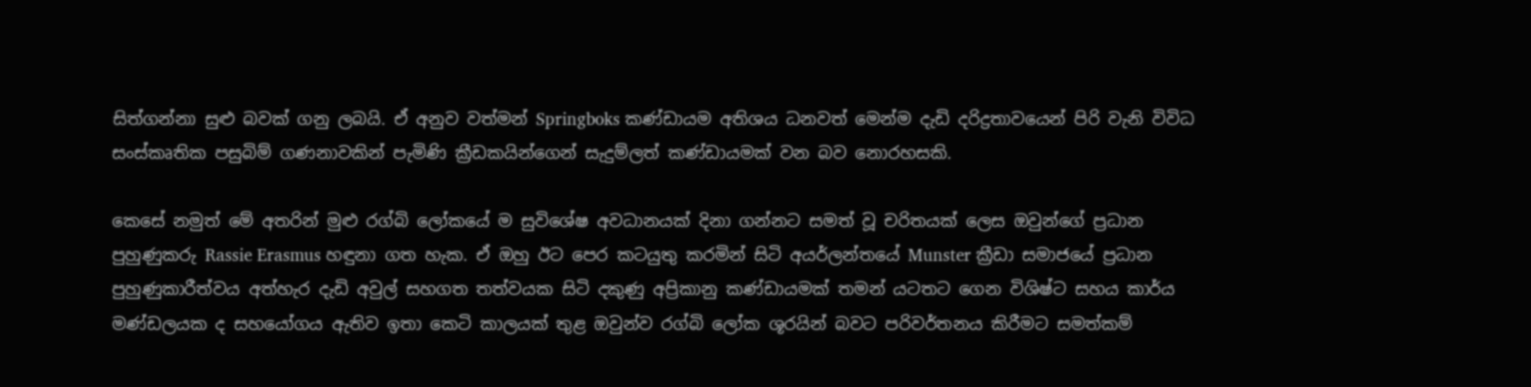සිත්ගන්නා සුළු බවක් ගනු ලබයි. ඒ අනුව වත්මන් Springboks කණ්ඩායම අතිශය ධනවත් මෙන්ම දැඩි දරිද්‍රතාවයෙන් පිරි වැනි විවිධ සංස්කෘතික පසුබිම් ගණනාවකින් පැමිණි ක්‍රීඩකයින්ගෙන් සැදුම්ලත් කණ්ඩායමක් වන බව නොරහසකි.

කෙසේ නමුත් මේ අතරින් මුළු රග්බි ලෝකයේ ම සුවිශේෂ අවධානයක් දිනා ගන්නට සමත් වූ චරිතයක් ලෙස ඔවුන්ගේ ප්‍රධාන පුහුණුකරු Rassie Erasmus හඳුනා ගත හැක. ඒ ඔහු ඊට පෙර කටයුතු කරමින් සිටි අයර්ලන්තයේ Munster ක්‍රීඩා සමාජයේ ප්‍රධාන පුහුණුකාරීත්වය අත්හැර දැඩි අවුල් සහගත තත්වයක සිටි දකුණු අප්‍රිකානු කණ්ඩායමක් තමන් යටතට ගෙන විශිෂ්ට සහය කාර්ය මණ්ඩලයක ද සහයෝගය ඇතිව ඉතා කෙටි කාලයක් තුළ ඔවුන්ව රග්බි ලෝක ශූරයින් බවට පරිවර්තනය කිරීමට සමත්කම්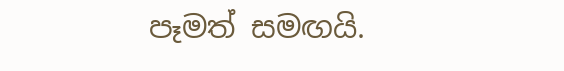පෑමත් සමඟයි.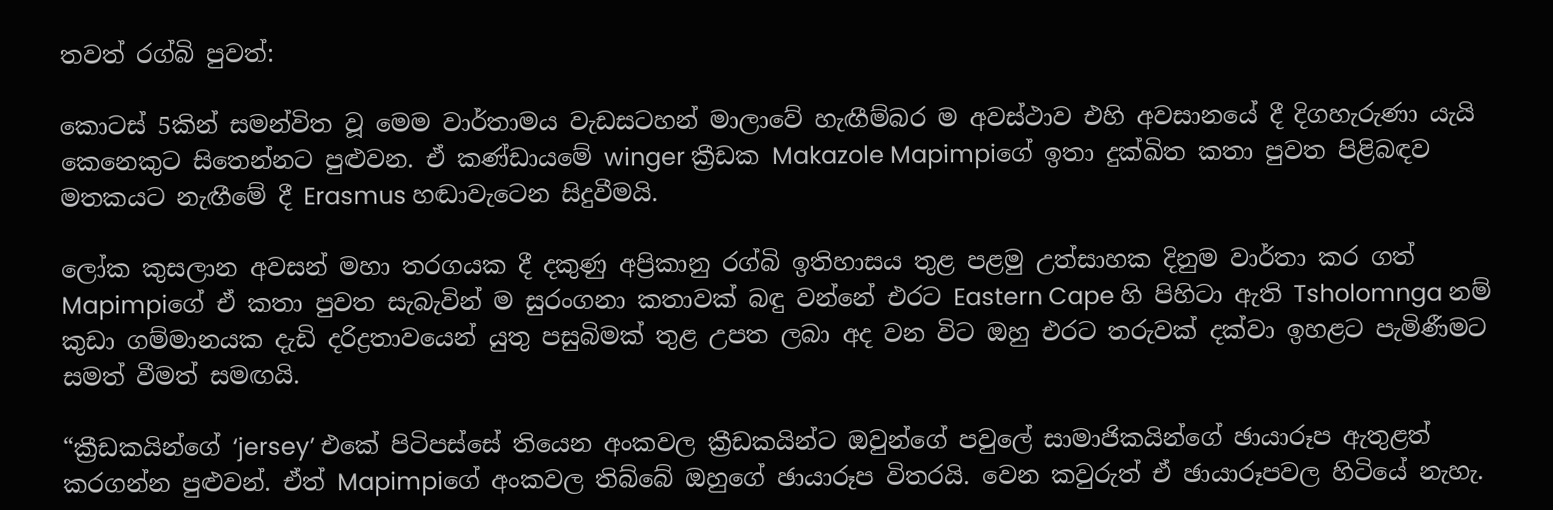තවත් රග්බි පුවත්:

කොටස් 5කින් සමන්විත වූ මෙම වාර්තාමය වැඩසටහන් මාලාවේ හැඟීම්බර ම අවස්ථාව එහි අවසානයේ දී දිගහැරුණා යැයි කෙනෙකුට සිතෙන්නට පුළුවන. ඒ කණ්ඩායමේ winger ක්‍රීඩක Makazole Mapimpiගේ ඉතා දුක්ඛිත කතා පුවත පිළිබඳව මතකයට නැඟීමේ දී Erasmus හඬාවැටෙන සිදුවීමයි.

ලෝක කුසලාන අවසන් මහා තරගයක දී දකුණු අප්‍රිකානු රග්බි ඉතිහාසය තුළ පළමු උත්සාහක දිනුම වාර්තා කර ගත් Mapimpiගේ ඒ කතා පුවත සැබැවින් ම සුරංගනා කතාවක් බඳු වන්නේ එරට Eastern Cape හි පිහිටා ඇති Tsholomnga නම් කුඩා ගම්මානයක දැඩි දරිද්‍රතාවයෙන් යුතු පසුබිමක් තුළ උපත ලබා අද වන විට ඔහු එරට තරුවක් දක්වා ඉහළට පැමිණීමට සමත් වීමත් සමඟයි.

“ක්‍රීඩකයින්ගේ ‘jersey’ එකේ පිටිපස්සේ තියෙන අංකවල ක්‍රීඩකයින්ට ඔවුන්ගේ පවුලේ සාමාජිකයින්ගේ ඡායාරූප ඇතුළත් කරගන්න පුළුවන්. ඒත් Mapimpiගේ අංකවල තිබ්බේ ඔහුගේ ඡායාරූප විතරයි. වෙන කවුරුත් ඒ ඡායාරූපවල හිටියේ නැහැ.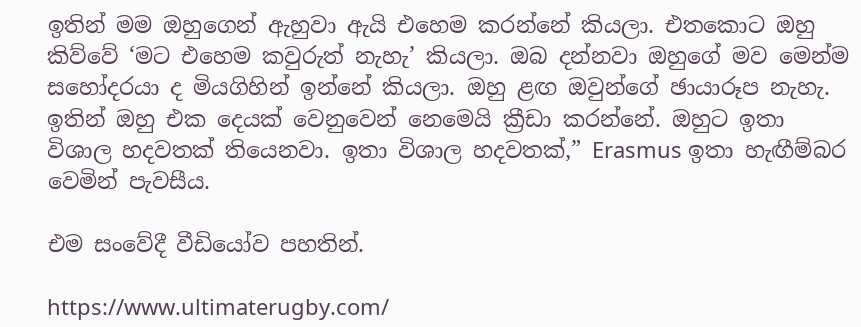ඉතින් මම ඔහුගෙන් ඇහුවා ඇයි එහෙම කරන්නේ කියලා. එතකොට ඔහු කිව්වේ ‘මට එහෙම කවුරුත් නැහැ’ කියලා. ඔබ දන්නවා ඔහුගේ මව මෙන්ම සහෝදරයා ද මියගිහින් ඉන්නේ කියලා. ඔහු ළඟ ඔවුන්ගේ ඡායාරූප නැහැ. ඉතින් ඔහු එක දෙයක් වෙනුවෙන් නෙමෙයි ක්‍රීඩා කරන්නේ. ඔහුට ඉතා විශාල හදවතක් තියෙනවා. ඉතා විශාල හදවතක්,” Erasmus ඉතා හැඟීම්බර වෙමින් පැවසීය.

එම සංවේදී වීඩියෝව පහතින්.

https://www.ultimaterugby.com/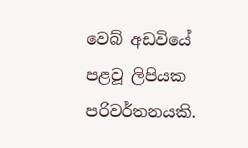වෙබ් අඩවියේ පළවූ ලිපියක පරිවර්තනයකි.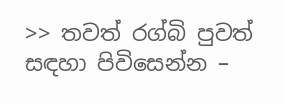>> තවත් රග්බි පුවත් සඳහා පිවිසෙන්න –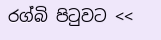රග්බි පිටුවට <<